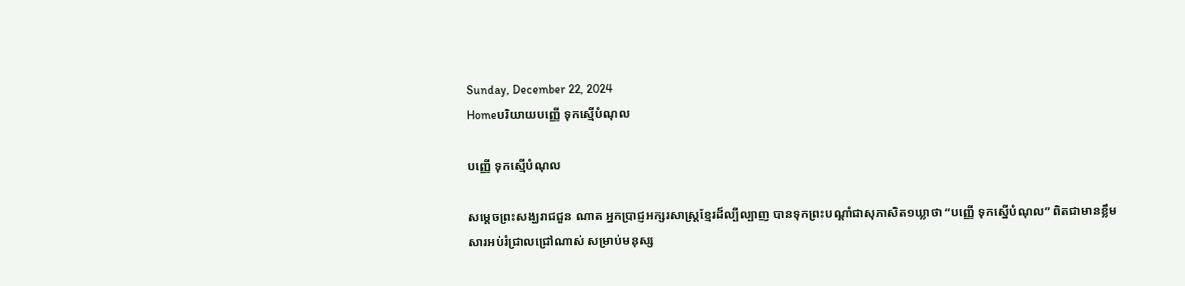Sunday, December 22, 2024
Homeបរិយាយបញ្ញើ ទុកស្មើបំណុល

បញ្ញើ ទុកស្មើបំណុល

សម្តេចព្រះសង្ឃរាជជួន ណាត អ្នកប្រាជ្ញអក្សរសាស្ត្រខ្មែរដ៏ល្បីល្បាញ បានទុកព្រះបណ្តាំជាសុភាសិត១ឃ្លាថា “បញ្ញើ ទុកស្នើបំណុល” ពិតជាមានខ្លឹមសារអប់រំជ្រាលជ្រៅណាស់ សម្រាប់មនុស្ស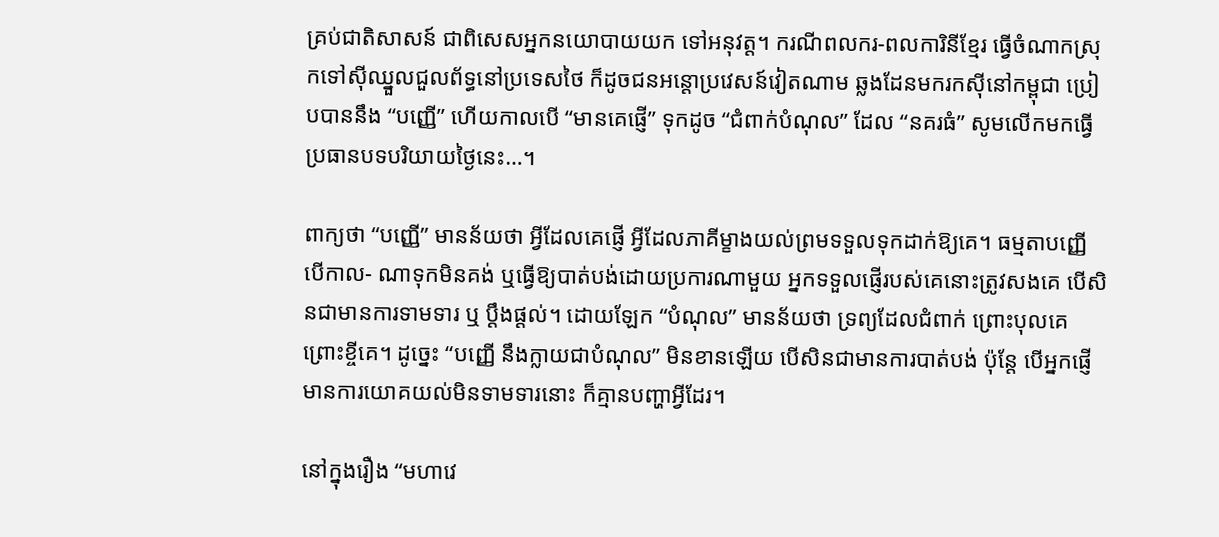គ្រប់ជាតិសាសន៍ ជាពិសេសអ្នកនយោបាយយក ទៅអនុវត្ត។ ករណីពលករ-ពលការិនីខ្មែរ ធ្វើចំណាកស្រុកទៅស៊ីឈ្នួលជួលព័ទ្ធនៅប្រទេសថៃ ក៏ដូចជនអន្តោប្រវេសន៍វៀតណាម ឆ្លងដែនមករកស៊ីនៅកម្ពុជា ប្រៀបបាននឹង “បញ្ញើ” ហើយកាលបើ “មានគេផ្ញើ” ទុកដូច “ជំពាក់បំណុល” ដែល “នគរធំ” សូមលើកមកធ្វើប្រធានបទបរិយាយថ្ងៃនេះ…។

ពាក្យថា “បញ្ញើ” មានន័យថា អ្វីដែលគេផ្ញើ អ្វីដែលភាគីម្ខាងយល់ព្រមទទួលទុកដាក់ឱ្យគេ។ ធម្មតាបញ្ញើ បើកាល- ណាទុកមិនគង់ ឬធ្វើឱ្យបាត់បង់ដោយប្រការណាមួយ អ្នកទទួលផ្ញើរបស់គេនោះត្រូវសងគេ បើសិនជាមានការទាមទារ ឬ ប្តឹងផ្តល់។ ដោយឡែក “បំណុល” មានន័យថា ទ្រព្យដែលជំពាក់ ព្រោះបុលគេ ព្រោះខ្ចីគេ។ ដូច្នេះ “បញ្ញើ នឹងក្លាយជាបំណុល” មិនខានឡើយ បើសិនជាមានការបាត់បង់ ប៉ុន្តែ បើអ្នកផ្ញើមានការយោគយល់មិនទាមទារនោះ ក៏គ្មានបញ្ហាអ្វីដែរ។

នៅក្នុងរឿង “មហាវេ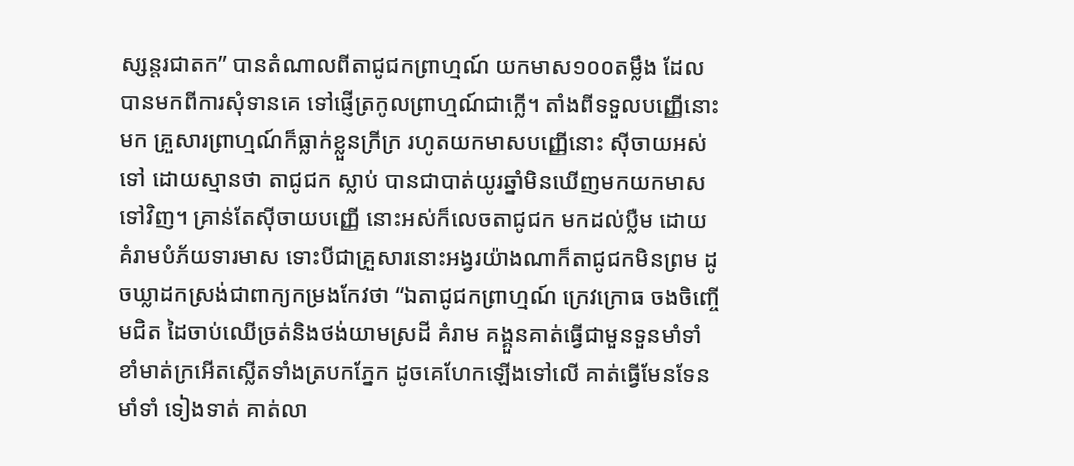ស្សន្តរជាតក” បានតំណាលពីតាជូជកព្រាហ្មណ៍ យកមាស១០០តម្លឹង ដែលបានមកពីការសុំទានគេ ទៅផ្ញើត្រកូលព្រាហ្មណ៍ជាក្លើ។ តាំងពីទទួលបញ្ញើនោះមក គ្រួសារព្រាហ្មណ៍ក៏ធ្លាក់ខ្លួនក្រីក្រ រហូតយកមាសបញ្ញើនោះ ស៊ីចាយអស់ទៅ ដោយស្មានថា តាជូជក ស្លាប់ បានជាបាត់យូរឆ្នាំមិនឃើញមកយកមាសទៅវិញ។ គ្រាន់តែស៊ីចាយបញ្ញើ នោះអស់ក៏លេចតាជូជក មកដល់ប្លឺម ដោយគំរាមបំភ័យទារមាស ទោះបីជាគ្រួសារនោះអង្វរយ៉ាងណាក៏តាជូជកមិនព្រម ដូចឃ្លាដកស្រង់ជាពាក្យកម្រងកែវថា “ឯតាជូជកព្រាហ្មណ៍ ក្រេវក្រោធ ចងចិញ្ចើមជិត ដៃចាប់ឈើច្រត់និងថង់យាមស្រដី គំរាម គង្គួនគាត់ធ្វើជាមួនទួនមាំទាំ ខាំមាត់ក្រអើតស្លើតទាំងត្របកភ្នែក ដូចគេហែកឡើងទៅលើ គាត់ធ្វើមែនទែនមាំទាំ ទៀងទាត់ គាត់លា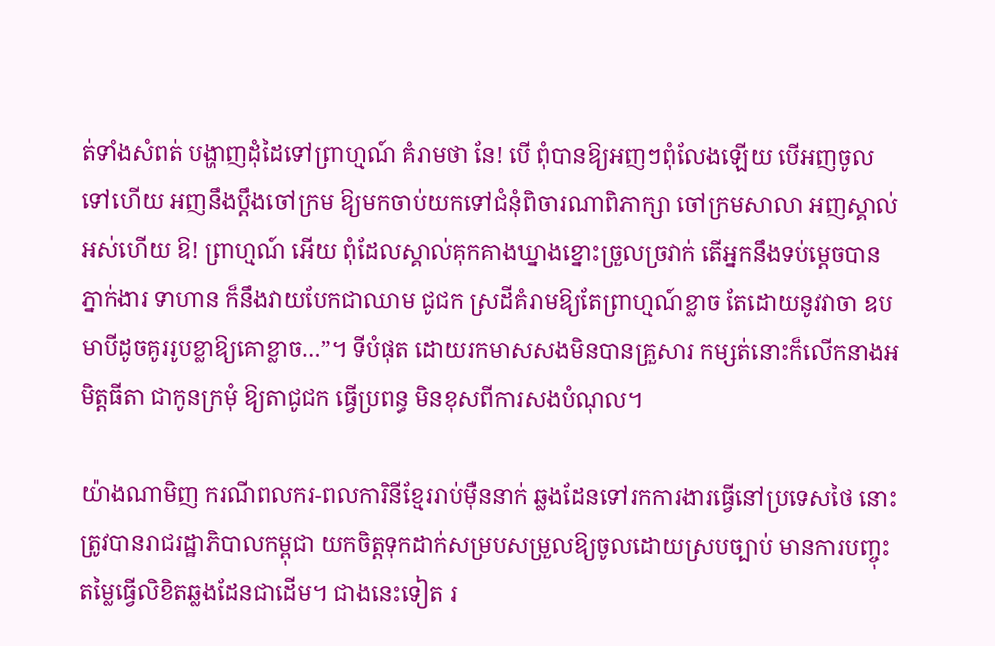ត់ទាំងសំពត់ បង្ហាញដុំដៃទៅព្រាហ្មណ៍ គំរាមថា នែ! បើ ពុំបានឱ្យអញៗពុំលែងឡើយ បើអញចូល ទៅហើយ អញនឹងប្តឹងចៅក្រម ឱ្យមកចាប់យកទៅជំនុំពិចារណាពិភាក្សា ចៅក្រមសាលា អញស្គាល់អស់ហើយ ឱ! ព្រាហ្មណ៍ អើយ ពុំដែលស្គាល់គុកគាងឃ្នាងខ្នោះច្រួលច្រវាក់ តើអ្នកនឹងទប់ម្តេចបាន ភ្នាក់ងារ ទាហាន ក៏នឹងវាយបែកជាឈាម ជូជក ស្រដីគំរាមឱ្យតែព្រាហ្មណ៍ខ្លាច តែដោយនូវវាចា ឧបមាបីដូចគូររូបខ្លាឱ្យគោខ្លាច…”។ ទីបំផុត ដោយរកមាសសងមិនបានគ្រួសារ កម្សត់នោះក៏លើកនាងអមិត្តធីតា ជាកូនក្រមុំ ឱ្យតាជូជក ធ្វើប្រពន្ធ មិនខុសពីការសងបំណុល។

យ៉ាងណាមិញ ករណីពលករ-ពលការិនីខ្មែររាប់ម៉ឺននាក់ ឆ្លងដែនទៅរកការងារធ្វើនៅប្រទេសថៃ នោះ ត្រូវបានរាជរដ្ឋាភិបាលកម្ពុជា យកចិត្តទុកដាក់សម្របសម្រួលឱ្យចូលដោយស្របច្បាប់ មានការបញ្ចុះតម្លៃធ្វើលិខិតឆ្លងដែនជាដើម។ ជាងនេះទៀត រ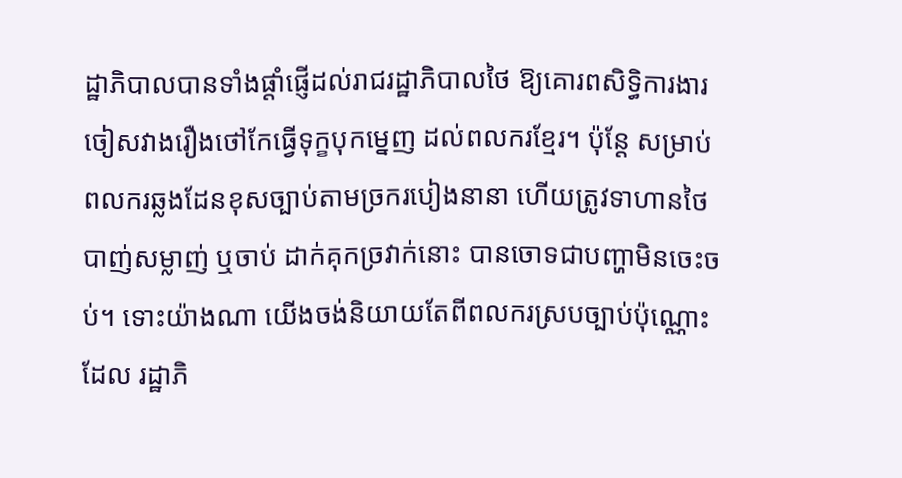ដ្ឋាភិបាលបានទាំងផ្តាំផ្ញើដល់រាជរដ្ឋាភិបាលថៃ ឱ្យគោរពសិទ្ធិការងារ ចៀសវាងរឿងថៅកែធ្វើទុក្ខបុកម្នេញ ដល់ពលករខ្មែរ។ ប៉ុន្តែ សម្រាប់ពលករឆ្លងដែនខុសច្បាប់តាមច្រករបៀងនានា ហើយត្រូវទាហានថៃ បាញ់សម្លាញ់ ឬចាប់ ដាក់គុកច្រវាក់នោះ បានចោទជាបញ្ហាមិនចេះចប់។ ទោះយ៉ាងណា យើងចង់និយាយតែពីពលករស្របច្បាប់ប៉ុណ្ណោះ ដែល រដ្ឋាភិ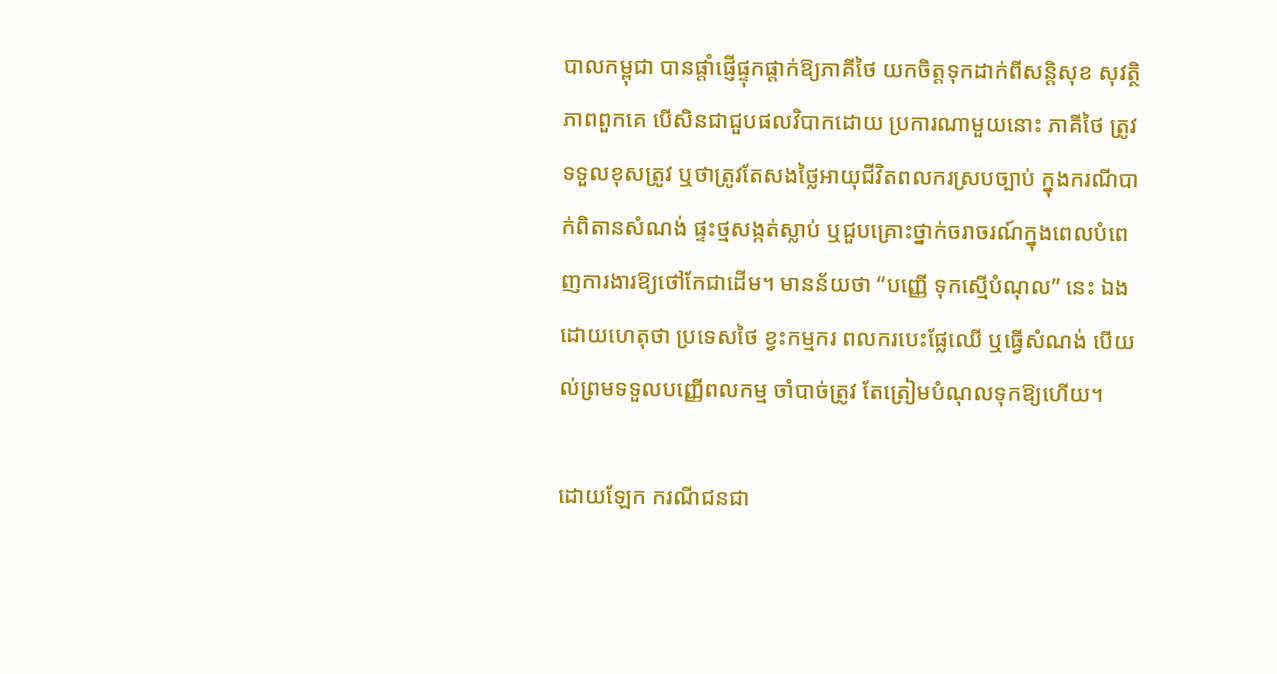បាលកម្ពុជា បានផ្តាំផ្ញើផ្ទុកផ្តាក់ឱ្យភាគីថៃ យកចិត្តទុកដាក់ពីសន្តិសុខ សុវត្ថិភាពពួកគេ បើសិនជាជួបផលវិបាកដោយ ប្រការណាមួយនោះ ភាគីថៃ ត្រូវទទួលខុសត្រូវ ឬថាត្រូវតែសងថ្លៃអាយុជីវិតពលករស្របច្បាប់ ក្នុងករណីបាក់ពិតានសំណង់ ផ្ទះថ្មសង្កត់ស្លាប់ ឬជួបគ្រោះថ្នាក់ចរាចរណ៍ក្នុងពេលបំពេញការងារឱ្យថៅកែជាដើម។ មានន័យថា “បញ្ញើ ទុកស្មើបំណុល” នេះ ឯង ដោយហេតុថា ប្រទេសថៃ ខ្វះកម្មករ ពលករបេះផ្លែឈើ ឬធ្វើសំណង់ បើយល់ព្រមទទួលបញ្ញើពលកម្ម ចាំបាច់ត្រូវ តែត្រៀមបំណុលទុកឱ្យហើយ។

ដោយឡែក ករណីជនជា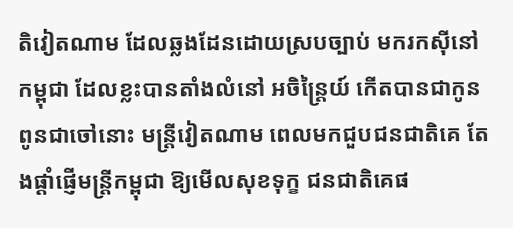តិវៀតណាម ដែលឆ្លងដែនដោយស្របច្បាប់ មករកស៊ីនៅកម្ពុជា ដែលខ្លះបានតាំងលំនៅ អចិន្ត្រៃយ៍ កើតបានជាកូនពូនជាចៅនោះ មន្ត្រីវៀតណាម ពេលមកជួបជនជាតិគេ តែងផ្តាំផ្ញើមន្ត្រីកម្ពុជា ឱ្យមើលសុខទុក្ខ ជនជាតិគេផ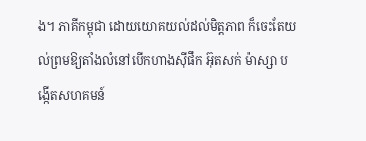ង។ ភាគីកម្ពុជា ដោយយោគយល់ដល់មិត្តភាព ក៏ចេះតែយល់ព្រមឱ្យតាំងលំនៅបើកហាងស៊ីផឹក អ៊ុតសក់ ម៉ាស្សា បង្កើតសហគមន៍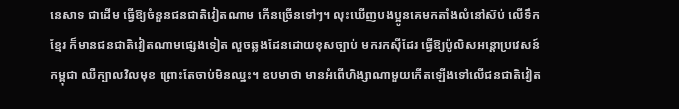នេសាទ ជាដើម ធ្វើឱ្យចំនួនជនជាតិវៀតណាម កើនច្រើនទៅៗ។ លុះឃើញបងប្អូនគេមកតាំងលំនៅស៊ប់ លើទឹកខ្មែរ ក៏មានជនជាតិវៀតណាមផ្សេងទៀត លួចឆ្លងដែនដោយខុសច្បាប់ មករកស៊ីដែរ ធ្វើឱ្យប៉ូលិសអន្តោប្រវេសន៍ កម្ពុជា ឈឺក្បាលវិលមុខ ព្រោះតែចាប់មិនឈ្នះ។ ឧបមាថា មានអំពើហិង្សាណាមួយកើតឡើងទៅលើជនជាតិវៀត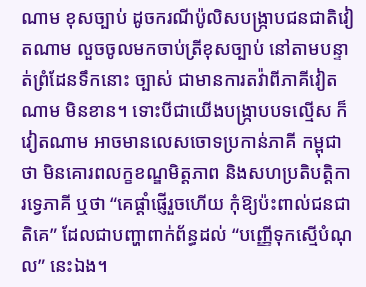ណាម ខុសច្បាប់ ដូចករណីប៉ូលិសបង្ក្រាបជនជាតិវៀតណាម លួចចូលមកចាប់ត្រីខុសច្បាប់ នៅតាមបន្ទាត់ព្រំដែនទឹកនោះ ច្បាស់ ជាមានការតវ៉ាពីភាគីវៀតណាម មិនខាន។ ទោះបីជាយើងបង្ក្រាបបទល្មើស ក៏វៀតណាម អាចមានលេសចោទប្រកាន់ភាគី កម្ពុជា ថា មិនគោរពលក្ខខណ្ឌមិត្តភាព និងសហប្រតិបត្តិការទ្វេភាគី ឬថា “គេផ្តាំផ្ញើរួចហើយ កុំឱ្យប៉ះពាល់ជនជាតិគេ” ដែលជាបញ្ហាពាក់ព័ន្ធដល់ “បញ្ញើទុកស្មើបំណុល” នេះឯង។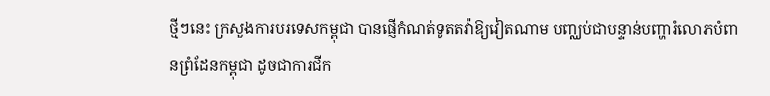ថ្មីៗនេះ ក្រសួងការបរទេសកម្ពុជា បានផ្ញើកំណត់ទូតតវ៉ាឱ្យវៀតណាម បញ្ឈប់ជាបន្ទាន់បញ្ហារំលោភបំពានព្រំដែនកម្ពុជា ដូចជាការជីក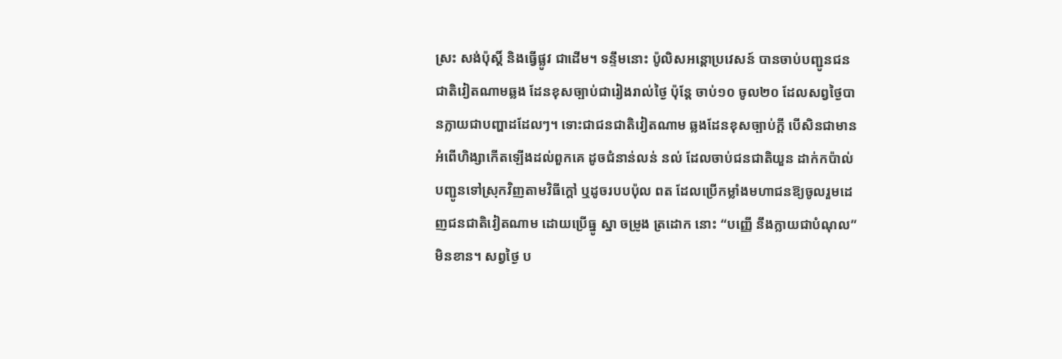ស្រះ សង់ប៉ុស្តិ៍ និងធ្វើផ្លូវ ជាដើម។ ទន្ទឹមនោះ ប៉ូលិសអន្តោប្រវេសន៍ បានចាប់បញ្ជូនជនជាតិវៀតណាមឆ្លង ដែនខុសច្បាប់ជារៀងរាល់ថ្ងៃ ប៉ុន្តែ ចាប់១០ ចូល២០ ដែលសព្វថ្ងៃបានក្លាយជាបញ្ហាដដែលៗ។ ទោះជាជនជាតិវៀតណាម ឆ្លងដែនខុសច្បាប់ក្តី បើសិនជាមានអំពើហិង្សាកើតឡើងដល់ពួកគេ ដូចជំនាន់លន់ នល់ ដែលចាប់ជនជាតិយួន ដាក់កប៉ាល់ បញ្ជូនទៅស្រុកវិញតាមវិធីក្តៅ ឬដូចរបបប៉ុល ពត ដែលប្រើកម្លាំងមហាជនឱ្យចូលរួមដេញជនជាតិវៀតណាម ដោយប្រើធ្នូ ស្នា ចម្រូង ត្រដោក នោះ “បញ្ញើ នឹងក្លាយជាបំណុល” មិនខាន។ សព្វថ្ងៃ ប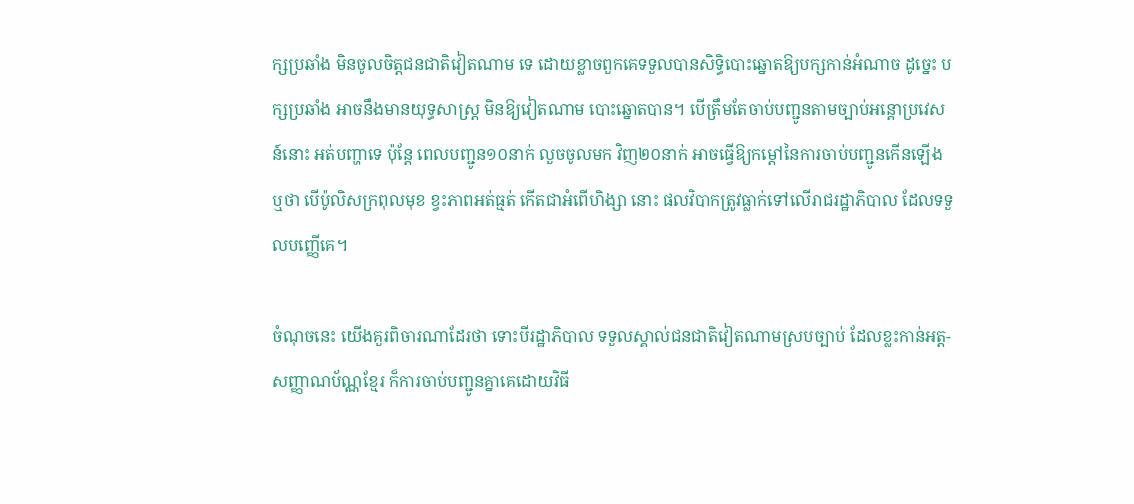ក្សប្រឆាំង មិនចូលចិត្តជនជាតិវៀតណាម ទេ ដោយខ្លាចពួកគេទទួលបានសិទ្ធិបោះឆ្នោតឱ្យបក្សកាន់អំណាច ដូច្នេះ បក្សប្រឆាំង អាចនឹងមានយុទ្ធសាស្ត្រ មិនឱ្យវៀតណាម បោះឆ្នោតបាន។ បើត្រឹមតែចាប់បញ្ជូនតាមច្បាប់អន្តោប្រវេសន៍នោះ អត់បញ្ហាទេ ប៉ុន្តែ ពេលបញ្ជូន១០នាក់ លួចចូលមក វិញ២០នាក់ អាចធ្វើឱ្យកម្តៅនៃការចាប់បញ្ជូនកើនឡើង ឬថា បើប៉ូលិសក្រពុលមុខ ខ្វះភាពអត់ធ្មត់ កើតជាអំពើហិង្សា នោះ ផលវិបាកត្រូវធ្លាក់ទៅលើរាជរដ្ឋាភិបាល ដែលទទួលបញ្ញើគេ។

ចំណុចនេះ យើងគួរពិចារណាដែរថា ទោះបីរដ្ឋាភិបាល ទទួលស្គាល់ជនជាតិវៀតណាមស្របច្បាប់ ដែលខ្លះកាន់អត្ត- សញ្ញាណប័ណ្ណខ្មែរ ក៏ការចាប់បញ្ជូនគ្នាគេដោយវិធី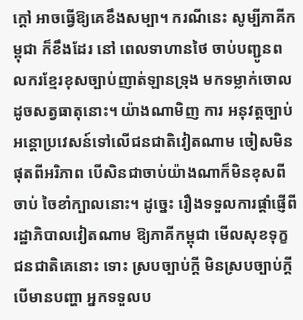ក្តៅ អាចធ្វើឱ្យគេខឹងសម្បា។ ករណីនេះ សូម្បីភាគីកម្ពុជា ក៏ខឹងដែរ នៅ ពេលទាហានថៃ ចាប់បញ្ជូនពលករខ្មែរខុសច្បាប់ញាត់ឡានទ្រុង មកទម្លាក់ចោលដូចសត្វធាតុនោះ។ យ៉ាងណាមិញ ការ អនុវត្តច្បាប់អន្តោប្រវេសន៍ទៅលើជនជាតិវៀតណាម ចៀសមិនផុតពីអរិភាព បើសិនជាចាប់យ៉ាងណាក៏មិនខុសពីចាប់ ចៃខាំក្បាលនោះ។ ដូច្នេះ រឿងទទួលការផ្តាំផ្ញើពីរដ្ឋាភិបាលវៀតណាម ឱ្យភាគីកម្ពុជា មើលសុខទុក្ខជនជាតិគេនោះ ទោះ ស្របច្បាប់ក្តី មិនស្របច្បាប់ក្តី បើមានបញ្ហា អ្នកទទួលប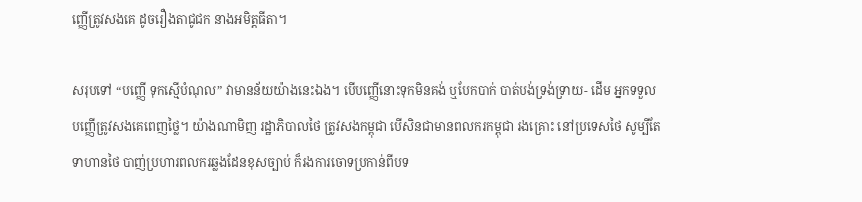ញ្ញើត្រូវសងគេ ដូចរឿងតាជូជក នាងអមិត្តធីតា។

សរុបទៅ “បញ្ញើ ទុកស្មើបំណុល” វាមានន័យយ៉ាងនេះឯង។ បើបញ្ញើនោះទុកមិនគង់ ឬបែកបាក់ បាត់បង់ទ្រង់ទ្រាយ- ដើម អ្នកទទួលបញ្ញើត្រូវសងគេពេញថ្លៃ។ យ៉ាងណាមិញ រដ្ឋាភិបាលថៃ ត្រូវសងកម្ពុជា បើសិនជាមានពលករកម្ពុជា រងគ្រោះ នៅប្រទេសថៃ សូម្បីតែទាហានថៃ បាញ់ប្រហារពលករឆ្លងដែនខុសច្បាប់ ក៏រងការចោទប្រកាន់ពីបទ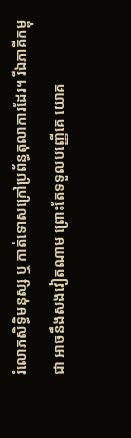រំលោភសិទ្ធិមនុស្ស ឬ កាត់ទោសក្រៅប្រព័ន្ធតុលាការដែរ។ រីឯភាគីកម្ពុជា អាចនឹងសងវៀតណាម ព្រោះតែទទួលបញ្ញើគេ យោគ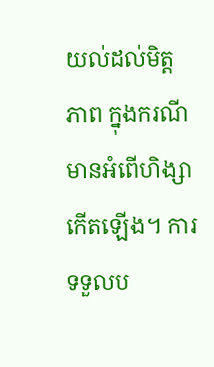យល់ដល់មិត្តភាព ក្នុងករណីមានអំពើហិង្សាកើតឡើង។ ការទទួលប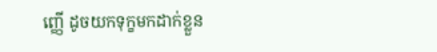ញ្ញើ ដូចយកទុក្ខមកដាក់ខ្លួន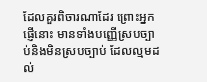ដែលគួរពិចារណាដែរ ព្រោះអ្នកផ្ញើនោះ មានទាំងបញ្ញើស្របច្បាប់និងមិនស្របច្បាប់ ដែលល្មមដល់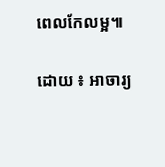ពេលកែលម្អ៕

ដោយ ៖ អាចារ្យ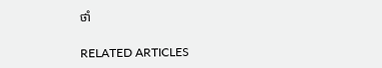ថាំ

RELATED ARTICLES